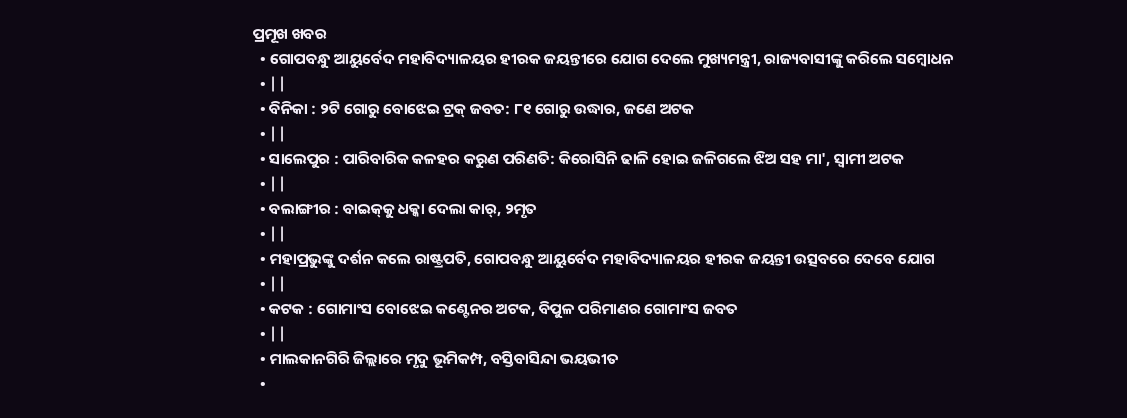ପ୍ରମୂଖ ଖବର
  • ଗୋପବନ୍ଧୁ ଆୟୁର୍ବେଦ ମହାବିଦ୍ୟାଳୟର ହୀରକ ଜୟନ୍ତୀରେ ଯୋଗ ଦେଲେ ମୁଖ୍ୟମନ୍ତ୍ରୀ, ରାଜ୍ୟବାସୀଙ୍କୁ କରିଲେ ସମ୍ୱୋଧନ
  • ||
  • ବିନିକା : ୨ଟି ଗୋରୁ ବୋଝେଇ ଟ୍ରକ୍‌ ଜବତ: ୮୧ ଗୋରୁ ଉଦ୍ଧାର, ଜଣେ ଅଟକ
  • ||
  • ସାଲେପୁର : ପାରିବାରିକ କଳହର କରୁଣ ପରିଣତି: କିରୋସିନି ଢାଳି ହୋଇ ଜଳିଗଲେ ଝିଅ ସହ ମା', ସ୍ୱାମୀ ଅଟକ
  • ||
  • ବଲାଙ୍ଗୀର : ବାଇକ୍‌କୁ ଧକ୍କା ଦେଲା କାର୍‌, ୨ମୃତ
  • ||
  • ମହାପ୍ରଭୁଙ୍କୁ ଦର୍ଶନ କଲେ ରାଷ୍ଟ୍ରପତି, ଗୋପବନ୍ଧୁ ଆୟୁର୍ବେଦ ମହାବିଦ୍ୟାଳୟର ହୀରକ ଜୟନ୍ତୀ ଉତ୍ସବରେ ଦେବେ ଯୋଗ
  • ||
  • କଟକ : ଗୋମାଂସ ବୋଝେଇ କଣ୍ଟେନର ଅଟକ, ବିପୁଳ ପରିମାଣର ଗୋମାଂସ ଜବତ
  • ||
  • ମାଲକାନଗିରି ଜିଲ୍ଲାରେ ମୃଦୁ ଭୂମିକମ୍ପ, ବସ୍ତିବାସିନ୍ଦା ଭୟଭୀତ
  •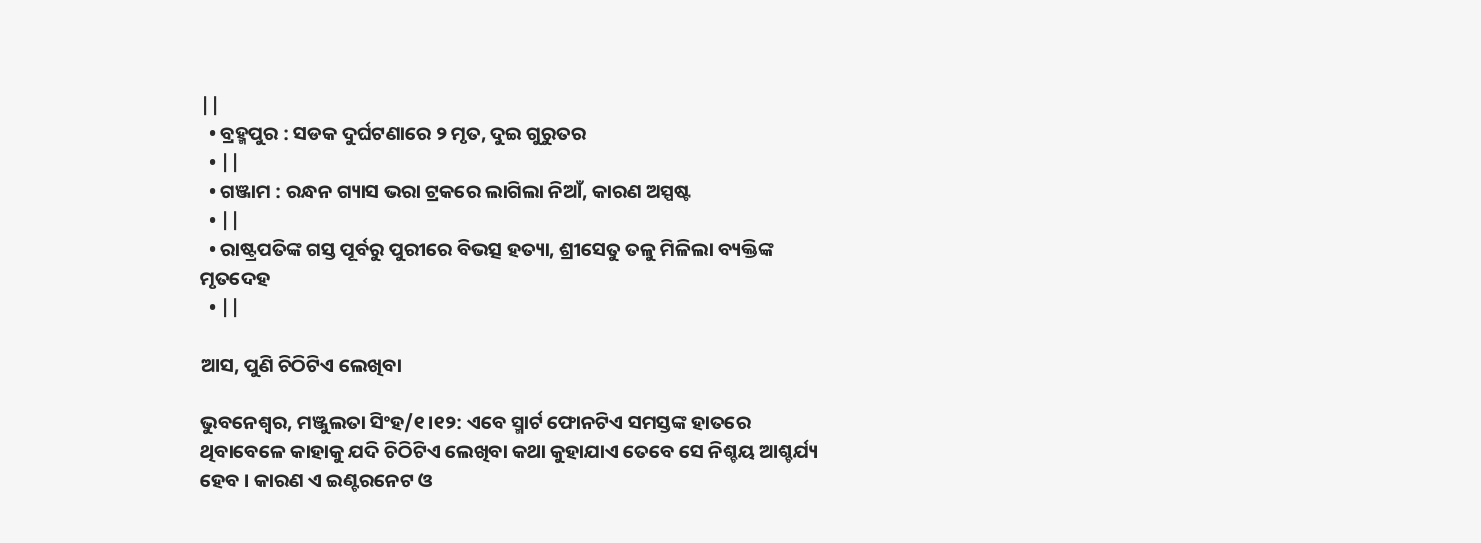||
  • ବ୍ରହ୍ମପୁର : ସଡକ ଦୁର୍ଘଟଣାରେ ୨ ମୃତ, ଦୁଇ ଗୁରୁତର
  • ||
  • ଗଞ୍ଜାମ : ରନ୍ଧନ ଗ୍ୟାସ ଭରା ଟ୍ରକରେ ଲାଗିଲା ନିଆଁ, କାରଣ ଅସ୍ପଷ୍ଟ
  • ||
  • ରାଷ୍ଟ୍ରପତିଙ୍କ ଗସ୍ତ ପୂର୍ବରୁ ପୁରୀରେ ବିଭତ୍ସ ହତ୍ୟା, ଶ୍ରୀସେତୁ ତଳୁ ମିଳିଲା ବ୍ୟକ୍ତିଙ୍କ ମୃତଦେହ
  • ||

ଆସ, ପୁଣି ଚିଠିଟିଏ ଲେଖିବା

ଭୁବନେଶ୍ୱର, ମଞ୍ଜୁଲତା ସିଂହ/୧।୧୨: ଏବେ ସ୍ମାର୍ଟ ଫୋନଟିଏ ସମସ୍ତଙ୍କ ହାତରେ ଥିବାବେଳେ କାହାକୁ ଯଦି ଚିଠିଟିଏ ଲେଖିବା କଥା କୁହାଯାଏ ତେବେ ସେ ନିଶ୍ଚୟ ଆଶ୍ଚର୍ଯ୍ୟ ହେବ । କାରଣ ଏ ଇଣ୍ଟରନେଟ ଓ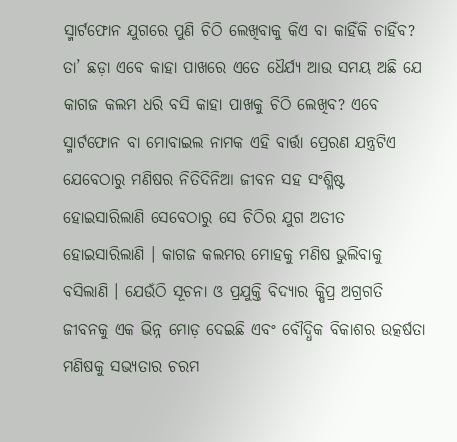ସ୍ମାର୍ଟଫୋନ ଯୁଗରେ ପୁଣି ଚିଠି ଲେଖିବାକୁ କିଏ ବା କାହିଁକି ଚାହିଁବ? ତା’ ଛଡ଼ା ଏବେ କାହା ପାଖରେ ଏତେ ଧୈର୍ଯ୍ୟ ଆଉ ସମୟ ଅଛି ଯେ କାଗଜ କଲମ ଧରି ବସି କାହା ପାଖକୁ ଚିଠି ଲେଖିବ? ଏବେ ସ୍ମାର୍ଟଫୋନ ବା ମୋବାଇଲ ନାମକ ଏହି ବାର୍ତ୍ତା ପ୍ରେରଣ ଯନ୍ତ୍ରଟିଏ ଯେବେଠାରୁ ମଣିଷର ନିତିଦିନିଆ ଜୀବନ ସହ ସଂଶ୍ଳିଷ୍ଟ ହୋଇସାରିଲାଣି ସେବେଠାରୁ ସେ ଚିଠିର ଯୁଗ ଅତୀତ ହୋଇସାରିଲାଣି । କାଗଜ କଲମର ମୋହକୁ ମଣିଷ ଭୁଲିବାକୁ ବସିଲାଣି । ଯେଉଁଠି ସୂଚନା ଓ ପ୍ରଯୁକ୍ତି ବିଦ୍ୟାର କ୍ଷିପ୍ର ଅଗ୍ରଗତି ଜୀବନକୁ ଏକ ଭିନ୍ନ ମୋଡ଼ ଦେଇଛି ଏବଂ ବୌଦ୍ଧିକ ବିକାଶର ଉତ୍କର୍ଷତା ମଣିଷକୁ ସଭ୍ୟତାର ଚରମ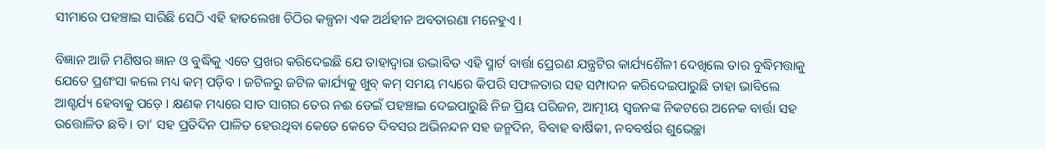ସୀମାରେ ପହଞ୍ଚାଇ ସାରିଛି ସେଠି ଏହି ହାତଲେଖା ଚିଠିର କଳ୍ପନା ଏକ ଅର୍ଥହୀନ ଅବତାରଣା ମନେହୁଏ ।

ବିଜ୍ଞାନ ଆଜି ମଣିଷର ଜ୍ଞାନ ଓ ବୁଦ୍ଧିକୁ ଏତେ ପ୍ରଖର କରିଦେଇଛି ଯେ ତାହାଦ୍ୱାରା ଉଦ୍ଭାବିତ ଏହି ସ୍ମାର୍ଟ ବାର୍ତ୍ତା ପ୍ରେରଣ ଯନ୍ତ୍ରଟିର କାର୍ଯ୍ୟଶୈଳୀ ଦେଖିଲେ ତାର ବୁଦ୍ଧିମତ୍ତାକୁ ଯେତେ ପ୍ରଶଂସା କଲେ ମଧ୍ୟ କମ୍‌ ପଡ଼ିବ । ଜଟିଳରୁ ଜଟିଳ କାର୍ଯ୍ୟକୁ ଖୁବ୍‌ କମ୍‌ ସମୟ ମଧ୍ୟରେ କିପରି ସଫଳତାର ସହ ସମ୍ପାଦନ କରିଦେଇପାରୁଛି ତାହା ଭାବିଲେ ଆଶ୍ଚର୍ଯ୍ୟ ହେବାକୁ ପଡ଼େ । କ୍ଷଣକ ମଧ୍ୟରେ ସାତ ସାଗର ତେର ନଈ ଡେଇଁ ପହଞ୍ଚାଇ ଦେଇପାରୁଛି ନିଜ ପ୍ରିୟ ପରିଜନ, ଆତ୍ମୀୟ ସ୍ୱଜନଙ୍କ ନିକଟରେ ଅନେକ ବାର୍ତ୍ତା ସହ ଉତ୍ତୋଳିତ ଛବି । ତା’ ସହ ପ୍ରତିଦିନ ପାଳିତ ହେଉଥିବା କେତେ କେତେ ଦିବସର ଅଭିନନ୍ଦନ ସହ ଜନ୍ମଦିନ, ବିବାହ ବାର୍ଷିକୀ, ନବବର୍ଷର ଶୁଭେଚ୍ଛା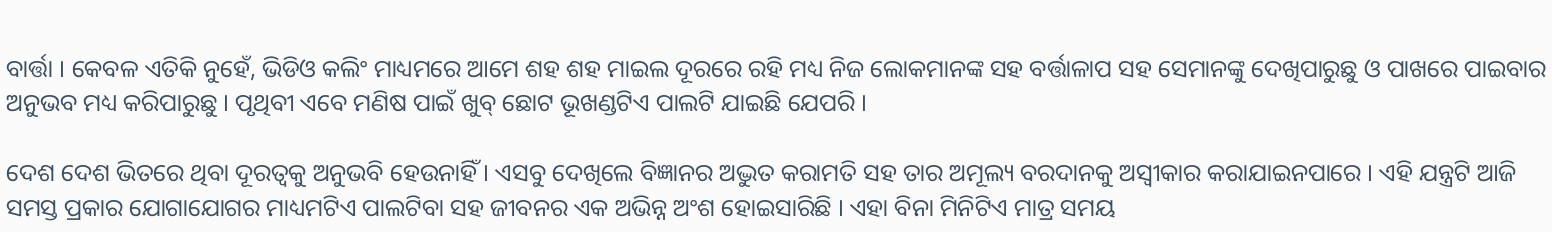ବାର୍ତ୍ତା । କେବଳ ଏତିକି ନୁହେଁ, ଭିଡିଓ କଲିଂ ମାଧ୍ୟମରେ ଆମେ ଶହ ଶହ ମାଇଲ ଦୂରରେ ରହି ମଧ୍ୟ ନିଜ ଲୋକମାନଙ୍କ ସହ ବର୍ତ୍ତାଳାପ ସହ ସେମାନଙ୍କୁ ଦେଖିପାରୁଛୁ ଓ ପାଖରେ ପାଇବାର ଅନୁଭବ ମଧ୍ୟ କରିପାରୁଛୁ । ପୃଥିବୀ ଏବେ ମଣିଷ ପାଇଁ ଖୁବ୍‌ ଛୋଟ ଭୂଖଣ୍ଡଟିଏ ପାଲଟି ଯାଇଛି ଯେପରି ।

ଦେଶ ଦେଶ ଭିତରେ ଥିବା ଦୂରତ୍ୱକୁ ଅନୁଭବି ହେଉନାହିଁ । ଏସବୁ ଦେଖିଲେ ବିଜ୍ଞାନର ଅଦ୍ଭୁତ କରାମତି ସହ ତାର ଅମୂଲ୍ୟ ବରଦାନକୁ ଅସ୍ୱୀକାର କରାଯାଇନପାରେ । ଏହି ଯନ୍ତ୍ରଟି ଆଜି ସମସ୍ତ ପ୍ରକାର ଯୋଗାଯୋଗର ମାଧ୍ୟମଟିଏ ପାଲଟିବା ସହ ଜୀବନର ଏକ ଅଭିନ୍ନ ଅଂଶ ହୋଇସାରିଛି । ଏହା ବିନା ମିନିଟିଏ ମାତ୍ର ସମୟ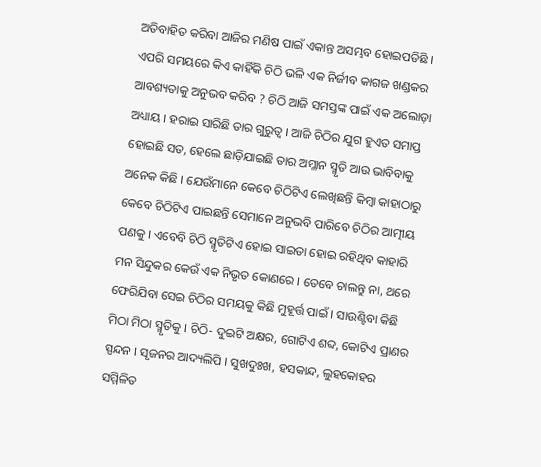ଅତିବାହିତ କରିବା ଆଜିର ମଣିଷ ପାଇଁ ଏକାନ୍ତ ଅସମ୍ଭବ ହୋଇପଡିଛି । ଏପରି ସମୟରେ କିଏ କାହିଁକି ଚିଠି ଭଳି ଏକ ନିର୍ଜୀବ କାଗଜ ଖଣ୍ଡକର ଆବଶ୍ୟତାକୁ ଅନୁଭବ କରିବ ? ଚିଠି ଆଜି ସମସ୍ତଙ୍କ ପାଇଁ ଏକ ଅଲୋଡ଼ା ଅଧ୍ୟାୟ । ହରାଇ ସାରିଛି ତାର ଗୁରୁତ୍ୱ । ଆଜି ଚିଠିର ଯୁଗ ହୁଏତ ସମାପ୍ତ ହୋଇଛି ସତ, ହେଲେ ଛାଡ଼ିଯାଇଛି ତାର ଅମ୍ଳାନ ସ୍ମୃତି ଆଉ ଭାବିବାକୁ ଅନେକ କିଛି । ଯେଉଁମାନେ କେବେ ଚିଠିଟିଏ ଲେଖିଛନ୍ତି କିମ୍ବା କାହାଠାରୁ କେବେ ଚିଠିଟିଏ ପାଇଛନ୍ତି ସେମାନେ ଅନୁଭବି ପାରିବେ ଚିଠିର ଆତ୍ମୀୟ ପଣକୁ । ଏବେବି ଚିଠି ସ୍ମୃତିଟିଏ ହୋଇ ସାଇତା ହୋଇ ରହିଥିବ କାହାରି ମନ ସିନ୍ଦୁକର କେଉଁ ଏକ ନିଭୃତ କୋଣରେ । ତେବେ ଚାଲନ୍ତୁ ନା, ଥରେ ଫେରିଯିବା ସେଇ ଚିଠିର ସମୟକୁ କିଛି ମୁହୂର୍ତ୍ତ ପାଇଁ । ସାଉଣ୍ଟିବା କିଛି ମିଠା ମିଠା ସ୍ମୃତିକୁ । ଚିଠି- ଦୁଇଟି ଅକ୍ଷର, ଗୋଟିଏ ଶବ୍ଦ, କୋଟିଏ ପ୍ରାଣର ସ୍ପନ୍ଦନ । ସୃଜନର ଆଦ୍ୟଲିପି । ସୁଖଦୁଃଖ, ହସକାନ୍ଦ, ଲୁହକୋହର ସମ୍ମିଳିତ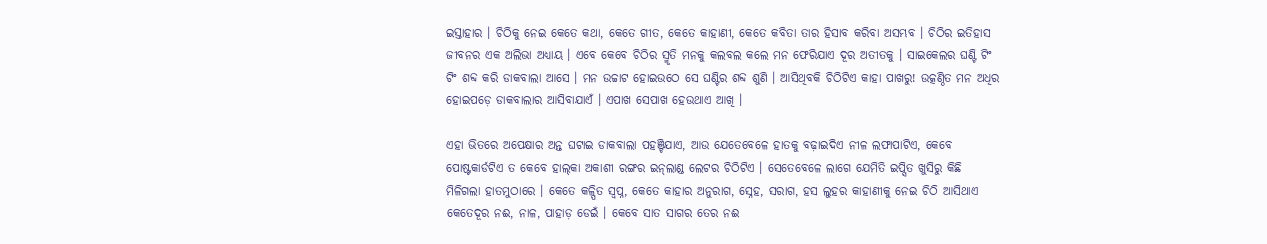ଇସ୍ତାହାର । ଚିଠିକୁ ନେଇ କେତେ କଥା, କେତେ ଗୀତ, କେତେ କାହାଣୀ, କେତେ କବିତା ତାର ହିସାବ କରିବା ଅସମ୍ଭବ । ଚିଠିର ଇତିହାସ ଜୀବନର ଏକ ଅଲିଭା ଅଧ୍ୟାୟ । ଏବେ କେବେ ଚିଠିର ସ୍ମୃତି ମନକୁ କଲବଲ କଲେ ମନ ଫେରିଯାଏ ଦୂର ଅତୀତକୁ । ସାଇକେଲର ଘଣ୍ଟି ଟିଂ ଟିଂ ଶବ୍ଦ କରି ଡାକବାଲା ଆସେ । ମନ ଉଚ୍ଚାଟ ହୋଇଉଠେ ସେ ଘଣ୍ଟିର ଶବ୍ଦ ଶୁଣି । ଆସିଥିବକି ଚିଠିଟିଏ କାହା ପାଖରୁ! ଉତ୍କଣ୍ଠିତ ମନ ଅଧିର ହୋଇପଡ଼େ ଡାକବାଲାର ଆସିବାଯାଏଁ । ଏପାଖ ସେପାଖ ହେଉଥାଏ ଆଖି ।

ଏହା ଭିତରେ ଅପେକ୍ଷାର ଅନ୍ତ ଘଟାଇ ଡାକବାଲା ପହଞ୍ଚିଯାଏ, ଆଉ ଯେତେବେଳେ ହାତକୁ ବଢ଼ାଇଦିଏ ନୀଳ ଲଫାପାଟିଏ, କେବେ ପୋଷ୍ଟକାର୍ଡଟିଏ ତ କେବେ ହାଲ୍‌କା ଅକାଶୀ ରଙ୍ଗର ଇନ୍‌ଲାଣ୍ଡ ଲେଟର ଚିଠିଟିଏ । ସେତେବେଳେ ଲାଗେ ଯେମିତି ଇପ୍ସିତ ଖୁସିରୁ କିଛି ମିଳିଗଲା ହାତମୁଠାରେ । କେତେ କଳ୍ପିତ ସ୍ୱପ୍ନ, କେତେ କାହାର ଅନୁରାଗ, ସ୍ନେହ, ସରାଗ, ହସ ଲୁହର କାହାଣୀକୁ ନେଇ ଚିଠି ଆସିଥାଏ କେତେଦୂର ନଈ, ନାଳ, ପାହାଡ଼ ଡେଇଁ । କେବେ ସାତ ସାଗର ତେର ନଈ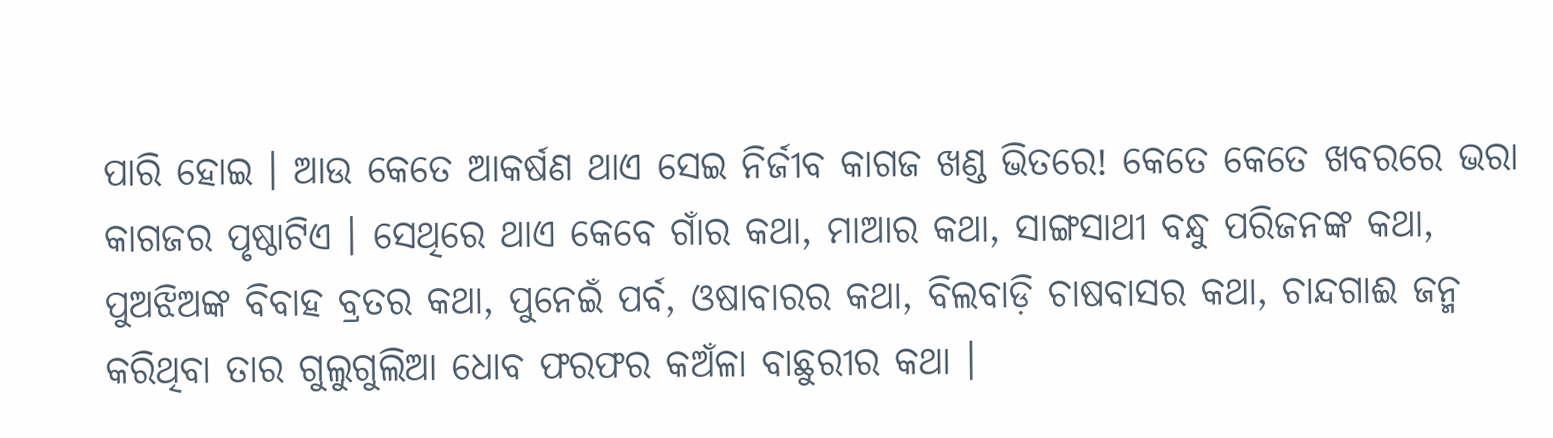ପାରି ହୋଇ । ଆଉ କେତେ ଆକର୍ଷଣ ଥାଏ ସେଇ ନିର୍ଜୀବ କାଗଜ ଖଣ୍ଡ ଭିତରେ! କେତେ କେତେ ଖବରରେ ଭରା କାଗଜର ପୃଷ୍ଠାଟିଏ । ସେଥିରେ ଥାଏ କେବେ ଗାଁର କଥା, ମାଆର କଥା, ସାଙ୍ଗସାଥୀ ବନ୍ଧୁ ପରିଜନଙ୍କ କଥା, ପୁଅଝିଅଙ୍କ ବିବାହ ବ୍ରତର କଥା, ପୁନେଇଁ ପର୍ବ, ଓଷାବାରର କଥା, ବିଲବାଡ଼ି ଚାଷବାସର କଥା, ଚାନ୍ଦଗାଈ ଜନ୍ମ କରିଥିବା ତାର ଗୁଲୁଗୁଲିଆ ଧୋବ ଫରଫର କଅଁଳା ବାଛୁରୀର କଥା ।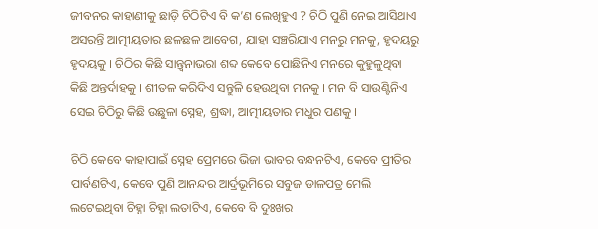ଜୀବନର କାହାଣୀକୁ ଛାଡ଼ି ଚିଠିଟିଏ ବି କ’ଣ ଲେଖିହୁଏ ? ଚିଠି ପୁଣି ନେଇ ଆସିଥାଏ ଅସରନ୍ତି ଆତ୍ମୀୟତାର ଛଳଛଳ ଆବେଗ, ଯାହା ସଞ୍ଚରିଯାଏ ମନରୁ ମନକୁ, ହୃଦୟରୁ ହୃଦୟକୁ । ଚିଠିର କିଛି ସାନ୍ତ୍ୱନାଭରା ଶବ୍ଦ କେବେ ପୋଛିନିଏ ମନରେ କୁହୁଳୁଥିବା କିଛି ଅନ୍ତର୍ଦାହକୁ । ଶୀତଳ କରିଦିଏ ସନ୍ତୁଳି ହେଉଥିବା ମନକୁ । ମନ ବି ସାଉଣ୍ଟିନିଏ ସେଇ ଚିଠିରୁ କିଛି ଉଛୁଳା ସ୍ନେହ, ଶ୍ରଦ୍ଧା, ଆତ୍ମୀୟତାର ମଧୁର ପଣକୁ ।

ଚିଠି କେବେ କାହାପାଇଁ ସ୍ନେହ ପ୍ରେମରେ ଭିଜା ଭାବର ବନ୍ଧନଟିଏ, କେବେ ପ୍ରୀତିର ପାର୍ବଣଟିଏ, କେବେ ପୁଣି ଆନନ୍ଦର ଆର୍ଦ୍ରଭୂମିରେ ସବୁଜ ଡାଳପତ୍ର ମେଲି ଲଟେଇଥିବା ଚିହ୍ନା ଚିହ୍ନା ଲତାଟିଏ, କେବେ ବି ଦୁଃଖର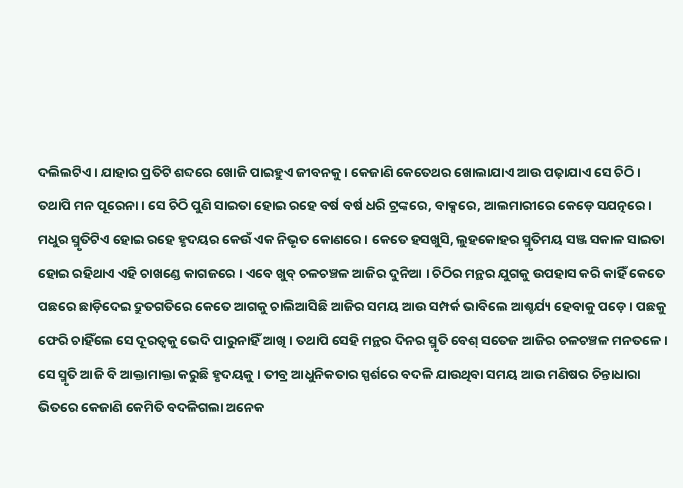ଦଲିଲଟିଏ । ଯାହାର ପ୍ରତିଟି ଶବ୍ଦରେ ଖୋଜି ପାଇହୁଏ ଜୀବନକୁ । କେଜାଣି କେତେଥର ଖୋଲାଯାଏ ଆଉ ପଢ଼ାଯାଏ ସେ ଚିଠି । ତଥାପି ମନ ପୂରେନା । ସେ ଚିଠି ପୁଣି ସାଇତା ହୋଇ ରହେ ବର୍ଷ ବର୍ଷ ଧରି ଟ୍ରଙ୍କରେ, ବାକ୍ସରେ, ଆଲମାରୀରେ କେଡ଼େ ସଯତ୍ନରେ । ମଧୁର ସ୍ମୃତିଟିଏ ହୋଇ ରହେ ହୃଦୟର କେଉଁ ଏକ ନିଭୃତ କୋଣରେ । କେତେ ହସଖୁସି, ଲୁହକୋହର ସ୍ମୃତିମୟ ସଞ୍ଜ ସକାଳ ସାଇତା ହୋଇ ରହିଥାଏ ଏହି ଚାଖଣ୍ଡେ କାଗଜରେ । ଏବେ ଖୁବ୍‌ ଚଳଚଞ୍ଚଳ ଆଜିର ଦୁନିଆ । ଚିଠିର ମନ୍ଥର ଯୁଗକୁ ଉପହାସ କରି କାହିଁ କେତେ ପଛରେ ଛାଡ଼ିଦେଇ ଦ୍ରୁତଗତିରେ କେତେ ଆଗକୁ ଚାଲିଆସିଛି ଆଜିର ସମୟ ଆଉ ସମ୍ପର୍କ ଭାବିଲେ ଆଶ୍ଚର୍ଯ୍ୟ ହେବାକୁ ପଡ଼େ । ପଛକୁ ଫେରି ଚାହିଁଲେ ସେ ଦୂରତ୍ୱକୁ ଭେଦି ପାରୁନାହିଁ ଆଖି । ତଥାପି ସେହି ମନ୍ଥର ଦିନର ସ୍ମୃତି ବେଶ୍‌ ସତେଜ ଆଜିର ଚଳଚଞ୍ଚଳ ମନତଳେ । ସେ ସ୍ମୃତି ଆଜି ବି ଆକ୍ତାମାକ୍ତା କରୁଛି ହୃଦୟକୁ । ତୀବ୍ର ଆଧୁନିକତାର ସ୍ପର୍ଶରେ ବଦଳି ଯାଉଥିବା ସମୟ ଆଉ ମଣିଷର ଚିନ୍ତାଧାରା ଭିତରେ କେଜାଣି କେମିତି ବଦଳିଗଲା ଅନେକ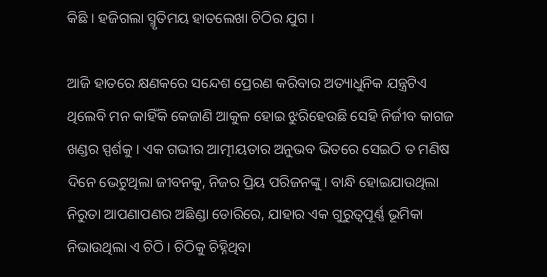କିଛି । ହଜିଗଲା ସ୍ମୃତିମୟ ହାତଲେଖା ଚିଠିର ଯୁଗ ।

ଆଜି ହାତରେ କ୍ଷଣକରେ ସନ୍ଦେଶ ପ୍ରେରଣ କରିବାର ଅତ୍ୟାଧୁନିକ ଯନ୍ତ୍ରଟିଏ ଥିଲେବି ମନ କାହିଁକି କେଜାଣି ଆକୁଳ ହୋଇ ଝୁରିହେଉଛି ସେହି ନିର୍ଜୀବ କାଗଜ ଖଣ୍ଡର ସ୍ପର୍ଶକୁ । ଏକ ଗଭୀର ଆତ୍ମୀୟତାର ଅନୁଭବ ଭିତରେ ସେଇଠି ତ ମଣିଷ ଦିନେ ଭେଟୁଥିଲା ଜୀବନକୁ, ନିଜର ପ୍ରିୟ ପରିଜନଙ୍କୁ । ବାନ୍ଧି ହୋଇଯାଉଥିଲା ନିରୁତା ଆପଣାପଣର ଅଛିଣ୍ଡା ଡୋରିରେ, ଯାହାର ଏକ ଗୁରୁତ୍ୱପୂର୍ଣ୍ଣ ଭୂମିକା ନିଭାଉଥିଲା ଏ ଚିଠି । ଚିଠିକୁ ଚିହ୍ନିଥିବା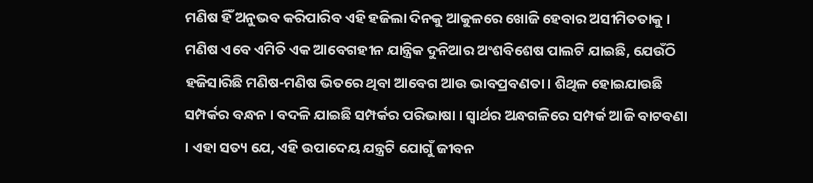ମଣିଷ ହିଁ ଅନୁଭବ କରିପାରିବ ଏହି ହଜିଲା ଦିନକୁ ଆକୁଳରେ ଖୋଜି ହେବାର ଅସୀମିତତାକୁ । ମଣିଷ ଏବେ ଏମିତି ଏକ ଆବେଗହୀନ ଯାନ୍ତ୍ରିକ ଦୁନିଆର ଅଂଶବିଶେଷ ପାଲଟି ଯାଇଛି, ଯେଉଁଠି ହଜିସାରିଛି ମଣିଷ-ମଣିଷ ଭିତରେ ଥିବା ଆବେଗ ଆଉ ଭାବପ୍ରବଣତା । ଶିଥିଳ ହୋଇଯାଉଛି ସମ୍ପର୍କର ବନ୍ଧନ । ବଦଳି ଯାଇଛି ସମ୍ପର୍କର ପରିଭାଷା । ସ୍ୱାର୍ଥର ଅନ୍ଧଗଳିରେ ସମ୍ପର୍କ ଆଜି ବାଟବଣା । ଏହା ସତ୍ୟ ଯେ, ଏହି ଉପାଦେୟ ଯନ୍ତ୍ରଟି ଯୋଗୁଁ ଜୀବନ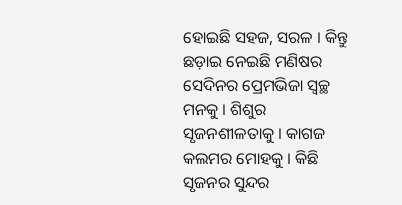ହୋଇଛି ସହଜ, ସରଳ । କିନ୍ତୁ ଛଡ଼ାଇ ନେଇଛି ମଣିଷର ସେଦିନର ପ୍ରେମଭିଜା ସ୍ୱଚ୍ଛ ମନକୁ । ଶିଶୁର ସୃଜନଶୀଳତାକୁ । କାଗଜ କଲମର ମୋହକୁ । କିଛି ସୃଜନର ସୁନ୍ଦର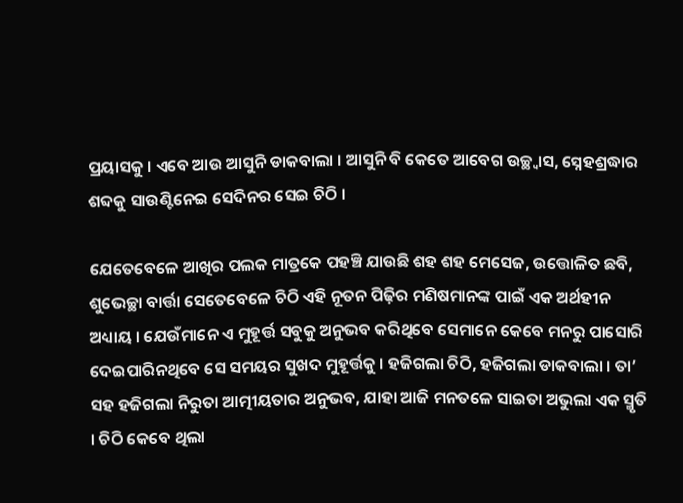ପ୍ରୟାସକୁ । ଏବେ ଆଉ ଆସୁନି ଡାକବାଲା । ଆସୁନି ବି କେତେ ଆବେଗ ଉଚ୍ଛ୍ୱାସ, ସ୍ନେହଶ୍ରଦ୍ଧାର ଶବ୍ଦକୁ ସାଉଣ୍ଟିନେଇ ସେଦିନର ସେଇ ଚିଠି ।

ଯେତେବେଳେ ଆଖିର ପଲକ ମାତ୍ରକେ ପହଞ୍ଚି ଯାଉଛି ଶହ ଶହ ମେସେଜ, ଉତ୍ତୋଳିତ ଛବି, ଶୁଭେଚ୍ଛା ବାର୍ତ୍ତା ସେତେବେଳେ ଚିଠି ଏହି ନୂତନ ପିଢ଼ିର ମଣିଷମାନଙ୍କ ପାଇଁ ଏକ ଅର୍ଥହୀନ ଅଧ୍ୟାୟ । ଯେଉଁମାନେ ଏ ମୁହୂର୍ତ୍ତ ସବୁକୁ ଅନୁଭବ କରିଥିବେ ସେମାନେ କେବେ ମନରୁ ପାସୋରି ଦେଇପାରିନଥିବେ ସେ ସମୟର ସୁଖଦ ମୁହୂର୍ତ୍ତକୁ । ହଜିଗଲା ଚିଠି, ହଜିଗଲା ଡାକବାଲା । ତା’ ସହ ହଜିଗଲା ନିରୁତା ଆତ୍ମୀୟତାର ଅନୁଭବ, ଯାହା ଆଜି ମନତଳେ ସାଇତା ଅଭୁଲା ଏକ ସ୍ମୃତି । ଚିଠି କେବେ ଥିଲା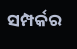ସମ୍ପର୍କର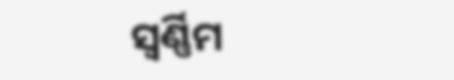ସ୍ୱର୍ଣ୍ଣିମ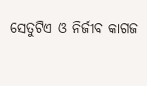ସେତୁଟିଏ ଓ ନିର୍ଜୀବ କାଗଜ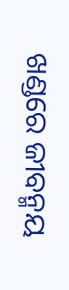ଖଣ୍ଡରେ ଜୀବନ୍ମୟ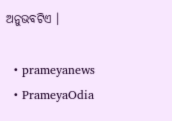ଅନୁଭବଟିଏ ।

  • prameyanews
  • PrameyaOdia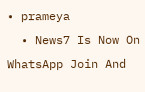• prameya
  • News7 Is Now On WhatsApp Join And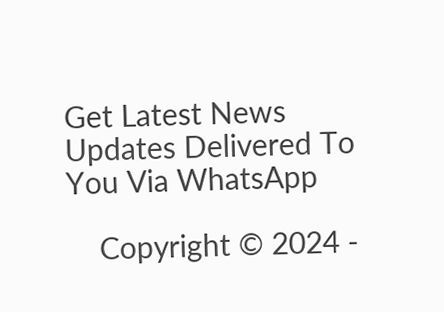Get Latest News Updates Delivered To You Via WhatsApp

    Copyright © 2024 -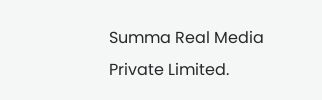Summa Real Media Private Limited.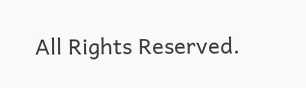All Rights Reserved.